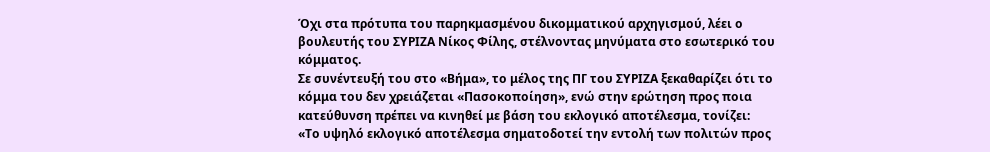Όχι στα πρότυπα του παρηκμασμένου δικομματικού αρχηγισμού, λέει ο βουλευτής του ΣΥΡΙΖΑ Νίκος Φίλης, στέλνοντας μηνύματα στο εσωτερικό του κόμματος.
Σε συνέντευξή του στο «Βήμα», το μέλος της ΠΓ του ΣΥΡΙΖΑ ξεκαθαρίζει ότι το κόμμα του δεν χρειάζεται «Πασοκοποίηση», ενώ στην ερώτηση προς ποια κατεύθυνση πρέπει να κινηθεί με βάση του εκλογικό αποτέλεσμα, τονίζει:
«Το υψηλό εκλογικό αποτέλεσμα σηματοδοτεί την εντολή των πολιτών προς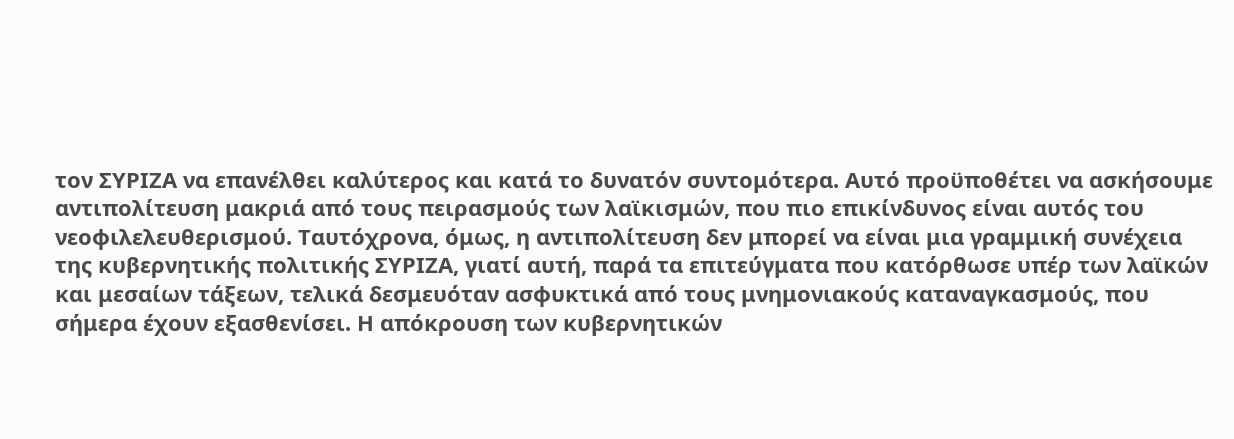τον ΣΥΡΙΖΑ να επανέλθει καλύτερος και κατά το δυνατόν συντομότερα. Αυτό προϋποθέτει να ασκήσουμε αντιπολίτευση μακριά από τους πειρασμούς των λαϊκισμών, που πιο επικίνδυνος είναι αυτός του νεοφιλελευθερισμού. Ταυτόχρονα, όμως, η αντιπολίτευση δεν μπορεί να είναι μια γραμμική συνέχεια της κυβερνητικής πολιτικής ΣΥΡΙΖΑ, γιατί αυτή, παρά τα επιτεύγματα που κατόρθωσε υπέρ των λαϊκών και μεσαίων τάξεων, τελικά δεσμευόταν ασφυκτικά από τους μνημονιακούς καταναγκασμούς, που σήμερα έχουν εξασθενίσει. Η απόκρουση των κυβερνητικών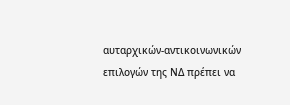αυταρχικών-αντικοινωνικών επιλογών της ΝΔ πρέπει να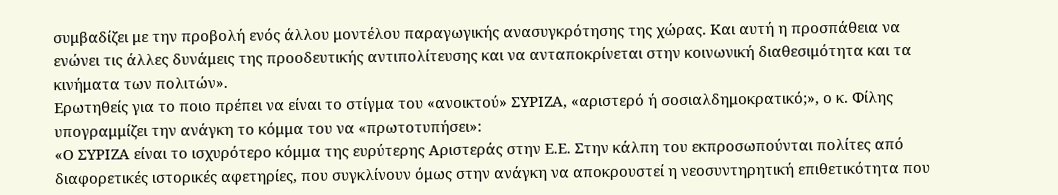συμβαδίζει με την προβολή ενός άλλου μοντέλου παραγωγικής ανασυγκρότησης της χώρας. Και αυτή η προσπάθεια να ενώνει τις άλλες δυνάμεις της προοδευτικής αντιπολίτευσης και να ανταποκρίνεται στην κοινωνική διαθεσιμότητα και τα κινήματα των πολιτών».
Ερωτηθείς για το ποιο πρέπει να είναι το στίγμα του «ανοικτού» ΣΥΡΙΖΑ, «αριστερό ή σοσιαλδημοκρατικό;», ο κ. Φίλης υπογραμμίζει την ανάγκη το κόμμα του να «πρωτοτυπήσει»:
«Ο ΣΥΡΙΖΑ είναι το ισχυρότερο κόμμα της ευρύτερης Αριστεράς στην Ε.Ε. Στην κάλπη του εκπροσωπούνται πολίτες από διαφορετικές ιστορικές αφετηρίες, που συγκλίνουν όμως στην ανάγκη να αποκρουστεί η νεοσυντηρητική επιθετικότητα που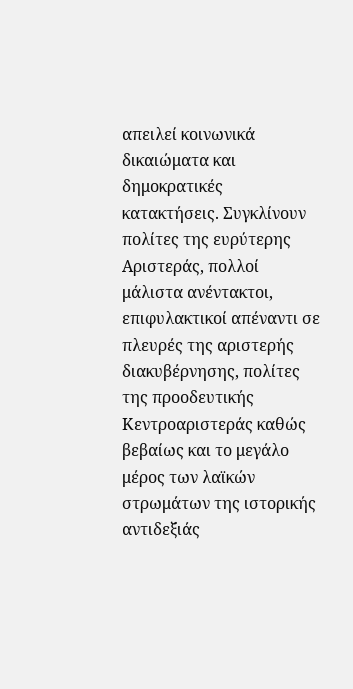απειλεί κοινωνικά δικαιώματα και δημοκρατικές κατακτήσεις. Συγκλίνουν πολίτες της ευρύτερης Αριστεράς, πολλοί μάλιστα ανέντακτοι, επιφυλακτικοί απέναντι σε πλευρές της αριστερής διακυβέρνησης, πολίτες της προοδευτικής Κεντροαριστεράς καθώς βεβαίως και το μεγάλο μέρος των λαϊκών στρωμάτων της ιστορικής αντιδεξιάς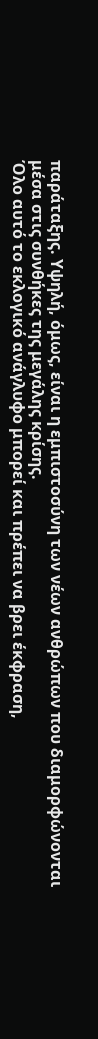παράταξης. Υψηλή, όμως, είναι η εμπιστοσύνη των νέων ανθρώπων που διαμορφώνονται μέσα στις συνθήκες της μεγάλης κρίσης.
Όλο αυτό το εκλογικό ανάγλυφο μπορεί και πρέπει να βρει έκφραση,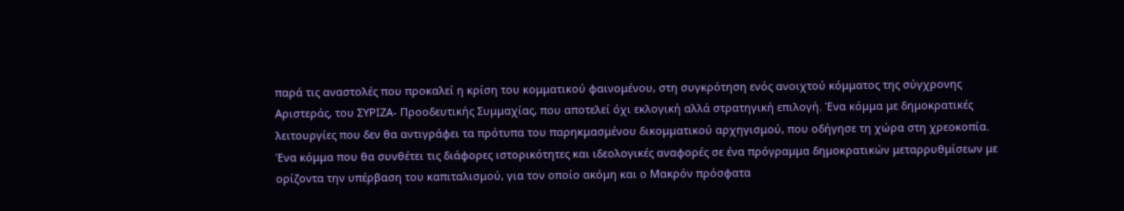παρά τις αναστολές που προκαλεί η κρίση του κομματικού φαινομένου, στη συγκρότηση ενός ανοιχτού κόμματος της σύγχρονης Αριστεράς, του ΣΥΡΙΖΑ- Προοδευτικής Συμμαχίας, που αποτελεί όχι εκλογική αλλά στρατηγική επιλογή. Ένα κόμμα με δημοκρατικές λειτουργίες που δεν θα αντιγράφει τα πρότυπα του παρηκμασμένου δικομματικού αρχηγισμού, που οδήγησε τη χώρα στη χρεοκοπία. Ένα κόμμα που θα συνθέτει τις διάφορες ιστορικότητες και ιδεολογικές αναφορές σε ένα πρόγραμμα δημοκρατικών μεταρρυθμίσεων με ορίζοντα την υπέρβαση του καπιταλισμού, για τον οποίο ακόμη και ο Μακρόν πρόσφατα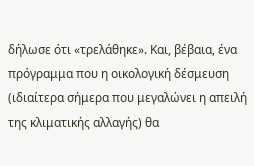δήλωσε ότι «τρελάθηκε». Και, βέβαια, ένα πρόγραμμα που η οικολογική δέσμευση (ιδιαίτερα σήμερα που μεγαλώνει η απειλή της κλιματικής αλλαγής) θα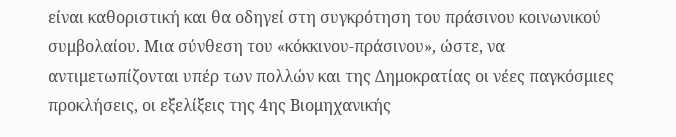είναι καθοριστική και θα οδηγεί στη συγκρότηση του πράσινου κοινωνικού συμβολαίου. Μια σύνθεση του «κόκκινου-πράσινου», ώστε, να αντιμετωπίζονται υπέρ των πολλών και της Δημοκρατίας οι νέες παγκόσμιες προκλήσεις, οι εξελίξεις της 4ης Βιομηχανικής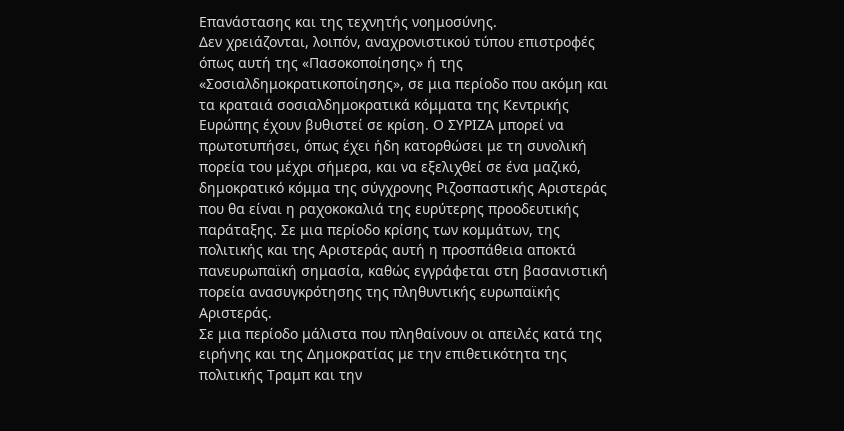Επανάστασης και της τεχνητής νοημοσύνης.
Δεν χρειάζονται, λοιπόν, αναχρονιστικού τύπου επιστροφές όπως αυτή της «Πασοκοποίησης» ή της «Σοσιαλδημοκρατικοποίησης», σε μια περίοδο που ακόμη και τα κραταιά σοσιαλδημοκρατικά κόμματα της Κεντρικής Ευρώπης έχουν βυθιστεί σε κρίση. Ο ΣΥΡΙΖΑ μπορεί να πρωτοτυπήσει, όπως έχει ήδη κατορθώσει με τη συνολική πορεία του μέχρι σήμερα, και να εξελιχθεί σε ένα μαζικό, δημοκρατικό κόμμα της σύγχρονης Ριζοσπαστικής Αριστεράς που θα είναι η ραχοκοκαλιά της ευρύτερης προοδευτικής παράταξης. Σε μια περίοδο κρίσης των κομμάτων, της πολιτικής και της Αριστεράς αυτή η προσπάθεια αποκτά πανευρωπαϊκή σημασία, καθώς εγγράφεται στη βασανιστική πορεία ανασυγκρότησης της πληθυντικής ευρωπαϊκής Αριστεράς.
Σε μια περίοδο μάλιστα που πληθαίνουν οι απειλές κατά της ειρήνης και της Δημοκρατίας με την επιθετικότητα της πολιτικής Τραμπ και την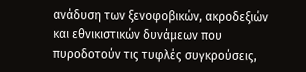ανάδυση των ξενοφοβικών, ακροδεξιών και εθνικιστικών δυνάμεων που πυροδοτούν τις τυφλές συγκρούσεις,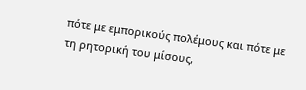πότε με εμπορικούς πολέμους και πότε με τη ρητορική του μίσους,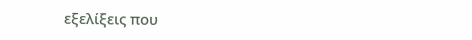εξελίξεις που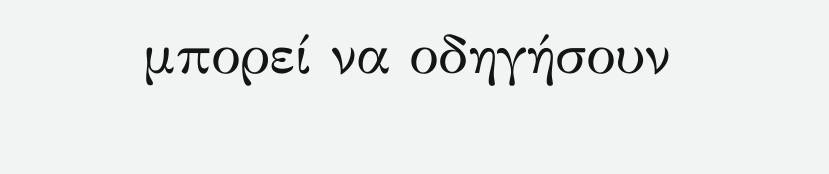μπορεί να οδηγήσουν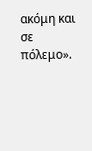ακόμη και σε πόλεμο».